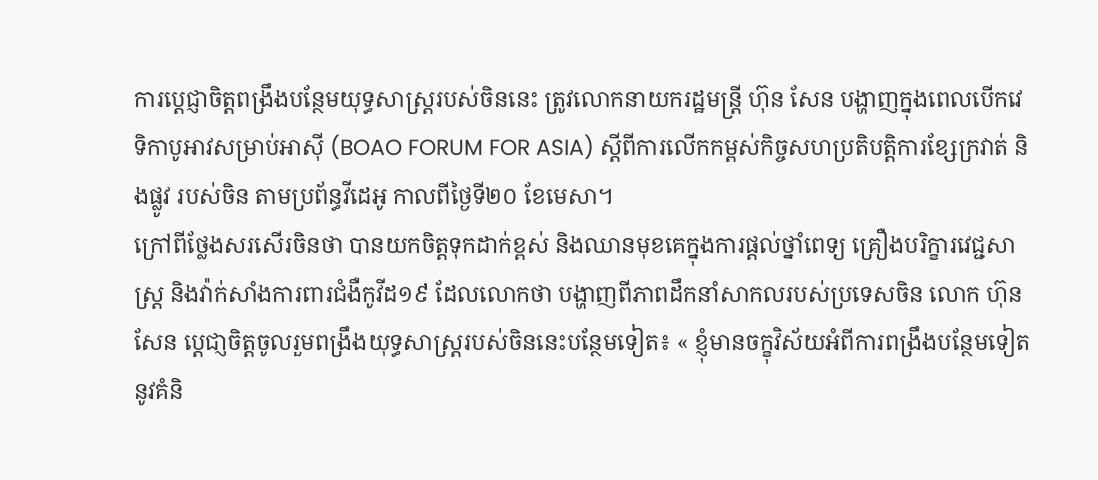ការប្តេជ្ញាចិត្តពង្រឹងបន្ថែមយុទ្ធសាស្ត្ររបស់ចិននេះ ត្រូវលោកនាយករដ្ឋមន្ត្រី ហ៊ុន សែន បង្ហាញក្នុងពេលបើកវេទិកាបូអាវសម្រាប់អាស៊ី (BOAO FORUM FOR ASIA) ស្តីពីការលើកកម្ពស់កិច្ចសហប្រតិបត្តិការខ្សែក្រវាត់ និងផ្លូវ របស់ចិន តាមប្រព័ន្ធវីដេអូ កាលពីថ្ងៃទី២០ ខែមេសា។
ក្រៅពីថ្លែងសរសើរចិនថា បានយកចិត្តទុកដាក់ខ្ពស់ និងឈានមុខគេក្នុងការផ្តល់ថ្នាំពេទ្យ គ្រឿងបរិក្ខារវេជ្ជសាស្ត្រ និងវ៉ាក់សាំងការពារជំងឺកូវីដ១៩ ដែលលោកថា បង្ហាញពីភាពដឹកនាំសាកលរបស់ប្រទេសចិន លោក ហ៊ុន សែន ប្តេជា្ញចិត្តចូលរួមពង្រឹងយុទ្ធសាស្ត្ររបស់ចិននេះបន្ថែមទៀត៖ « ខ្ញុំមានចក្ខុវិស័យអំពីការពង្រឹងបន្ថែមទៀតនូវគំនិ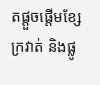តផ្តួចផ្តើមខ្សែក្រវាត់ និងផ្លូ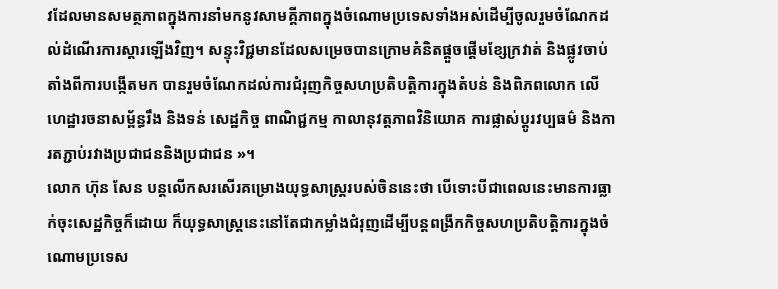វដែលមានសមត្ថភាពក្នុងការនាំមកនូវសាមគ្គីភាពក្នុងចំណោមប្រទេសទាំងអស់ដើម្បីចូលរួមចំណែកដល់ដំណើរការស្តារឡើងវិញ។ សន្ទុះវិជ្ជមានដែលសម្រេចបានក្រោមគំនិតផ្តួចផ្តើមខ្សែក្រវាត់ និងផ្លូវចាប់តាំងពីការបង្កើតមក បានរួមចំណែកដល់ការជំរុញកិច្ចសហប្រតិបត្តិការក្នុងតំបន់ និងពិភពលោក លើហេដ្ឋារចនាសម្ព័ន្ធរឹង និងទន់ សេដ្ឋកិច្ច ពាណិជ្ជកម្ម កាលានុវត្តភាពវិនិយោគ ការផ្លាស់ប្តូរវប្បធម៌ និងការតភ្ជាប់រវាងប្រជាជននិងប្រជាជន »។
លោក ហ៊ុន សែន បន្តលើកសរសើរគម្រោងយុទ្ធសាស្ត្ររបស់ចិននេះថា បើទោះបីជាពេលនេះមានការធ្លាក់ចុះសេដ្ឋកិច្ចក៏ដោយ ក៏យុទ្ធសាស្ត្រនេះនៅតែជាកម្លាំងជំរុញដើម្បីបន្តពង្រីកកិច្ចសហប្រតិបត្តិការក្នុងចំណោមប្រទេស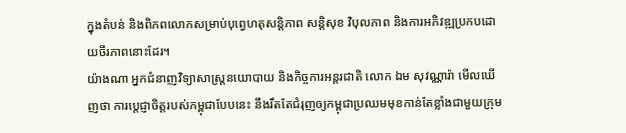ក្នុងតំបន់ និងពិភពលោកសម្រាប់បុព្វេហតុសន្តិភាព សន្តិសុខ វិបុលភាព និងការអភិវឌ្ឍប្រកបដោយចីរភាពនោះដែរ។
យ៉ាងណា អ្នកជំនាញវិទ្យាសាស្ត្រនយោបាយ និងកិច្ចការអន្តរជាតិ លោក ឯម សុវណ្ណារ៉ា មើលឃើញថា ការប្តេជ្ញាចិត្តរបស់កម្ពុជាបែបនេះ នឹងរឹតតែជំរុញឲ្យកម្ពុជាប្រឈមមុខកាន់តែខ្លាំងជាមួយក្រុម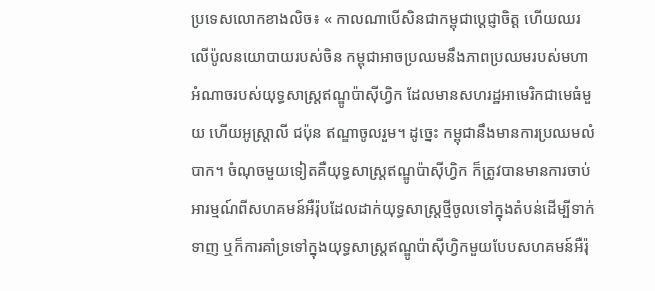ប្រទេសលោកខាងលិច៖ « កាលណាបើសិនជាកម្ពុជាប្តេជ្ញាចិត្ត ហើយឈរលើប៉ូលនយោបាយរបស់ចិន កម្ពុជាអាចប្រឈមនឹងភាពប្រឈមរបស់មហាអំណាចរបស់យុទ្ធសាស្ត្រឥណ្ឌូប៉ាស៊ីហ្វិក ដែលមានសហរដ្ឋអាមេរិកជាមេធំមួយ ហើយអូស្ត្រាលី ជប៉ុន ឥណ្ឌាចូលរួម។ ដូច្នេះ កម្ពុជានឹងមានការប្រឈមលំបាក។ ចំណុចមួយទៀតគឺយុទ្ធសាស្ត្រឥណ្ឌូប៉ាស៊ីហ្វិក ក៏ត្រូវបានមានការចាប់អារម្មណ៍ពីសហគមន៍អឺរ៉ុបដែលដាក់យុទ្ធសាស្ត្រថ្មីចូលទៅក្នុងតំបន់ដើម្បីទាក់ទាញ ឬក៏ការគាំទ្រទៅក្នុងយុទ្ធសាស្ត្រឥណ្ឌូប៉ាស៊ីហ្វិកមួយបែបសហគមន៍អឺរ៉ុ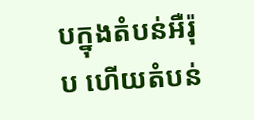បក្នុងតំបន់អឺរ៉ុប ហើយតំបន់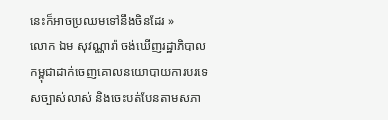នេះក៏អាចប្រឈមទៅនឹងចិនដែរ »
លោក ឯម សុវណ្ណារ៉ា ចង់ឃើញរដ្ឋាភិបាលកម្ពុជាដាក់ចេញគោលនយោបាយការបរទេសច្បាស់លាស់ និងចេះបត់បែនតាមសភា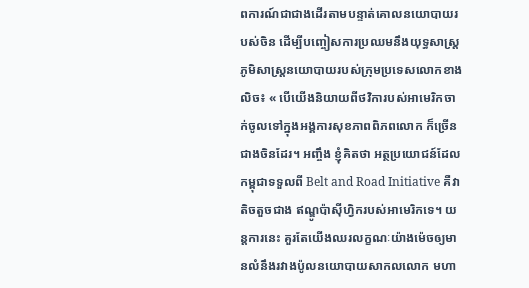ពការណ៍ជាជាងដើរតាមបន្ទាត់គោលនយោបាយរបស់ចិន ដើម្បីបញ្ចៀសការប្រឈមនឹងយុទ្ធសាស្ត្រភូមិសាស្ត្រនយោបាយរបស់ក្រុមប្រទេសលោកខាងលិច៖ « បើយើងនិយាយពីថវិការបស់អាមេរិកចាក់ចូលទៅក្នុងអង្គការសុខភាពពិភពលោក ក៏ច្រើនជាងចិនដែរ។ អញ្ចឹង ខ្ញុំគិតថា អត្ថប្រយោជន៍ដែលកម្ពុជាទទួលពី Belt and Road Initiative គឺវាតិចតួចជាង ឥណ្ឌូប៉ាស៊ីហ្វិករបស់អាមេរិកទេ។ យន្តការនេះ គួរតែយើងឈរលក្ខណៈយ៉ាងម៉េចឲ្យមានលំនឹងរវាងប៉ូលនយោបាយសាកលលោក មហា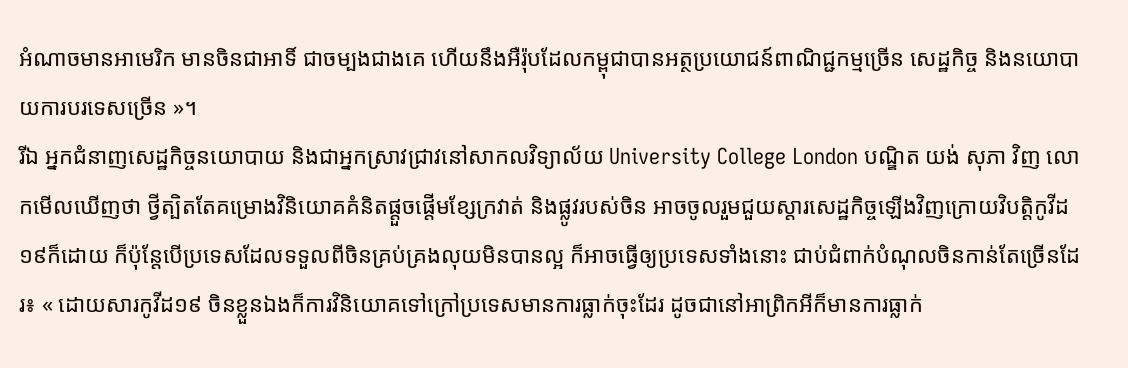អំណាចមានអាមេរិក មានចិនជាអាទិ៍ ជាចម្បងជាងគេ ហើយនឹងអឺរ៉ុបដែលកម្ពុជាបានអត្ថប្រយោជន៍ពាណិជ្ជកម្មច្រើន សេដ្ឋកិច្ច និងនយោបាយការបរទេសច្រើន »។
រីឯ អ្នកជំនាញសេដ្ឋកិច្ចនយោបាយ និងជាអ្នកស្រាវជ្រាវនៅសាកលវិទ្យាល័យ University College London បណ្ឌិត យង់ សុភា វិញ លោកមើលឃើញថា ថ្វីត្បិតតែគម្រោងវិនិយោគគំនិតផ្តួចផ្តើមខ្សែក្រវាត់ និងផ្លូវរបស់ចិន អាចចូលរួមជួយស្តារសេដ្ឋកិច្ចឡើងវិញក្រោយវិបត្តិកូវីដ១៩ក៏ដោយ ក៏ប៉ុន្តែបើប្រទេសដែលទទួលពីចិនគ្រប់គ្រងលុយមិនបានល្អ ក៏អាចធ្វើឲ្យប្រទេសទាំងនោះ ជាប់ជំពាក់បំណុលចិនកាន់តែច្រើនដែរ៖ « ដោយសារកូវីដ១៩ ចិនខ្លួនឯងក៏ការវិនិយោគទៅក្រៅប្រទេសមានការធ្លាក់ចុះដែរ ដូចជានៅអាព្រិកអីក៏មានការធ្លាក់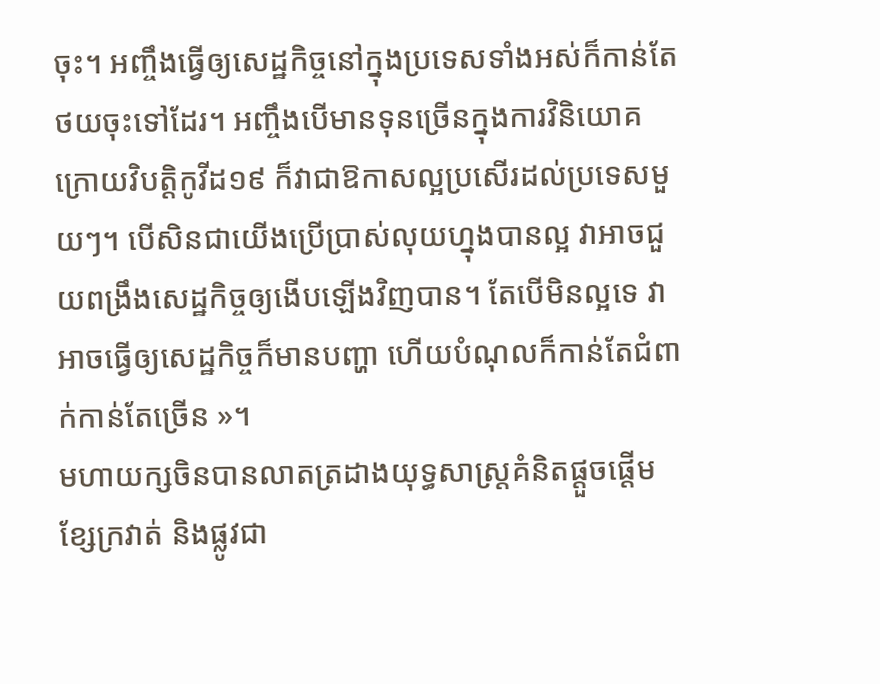ចុះ។ អញ្ចឹងធ្វើឲ្យសេដ្ឋកិច្ចនៅក្នុងប្រទេសទាំងអស់ក៏កាន់តែថយចុះទៅដែរ។ អញ្ចឹងបើមានទុនច្រើនក្នុងការវិនិយោគក្រោយវិបត្តិកូវីដ១៩ ក៏វាជាឱកាសល្អប្រសើរដល់ប្រទេសមួយៗ។ បើសិនជាយើងប្រើប្រាស់លុយហ្នុងបានល្អ វាអាចជួយពង្រឹងសេដ្ឋកិច្ចឲ្យងើបឡើងវិញបាន។ តែបើមិនល្អទេ វាអាចធ្វើឲ្យសេដ្ឋកិច្ចក៏មានបញ្ហា ហើយបំណុលក៏កាន់តែជំពាក់កាន់តែច្រើន »។
មហាយក្សចិនបានលាតត្រដាងយុទ្ធសាស្ត្រគំនិតផ្តួចផ្តើមខ្សែក្រវាត់ និងផ្លូវជា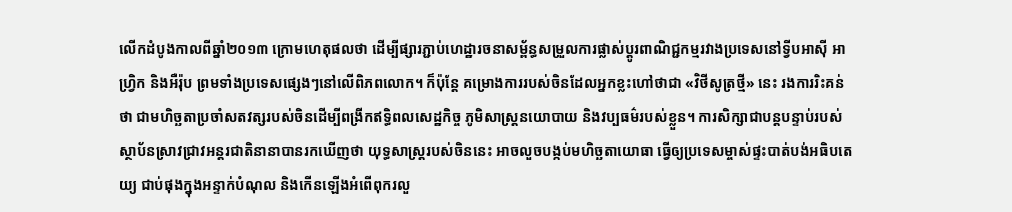លើកដំបូងកាលពីឆ្នាំ២០១៣ ក្រោមហេតុផលថា ដើម្បីផ្សារភ្ជាប់ហេដ្ឋារចនាសម្ព័ន្ធសម្រួលការផ្លាស់ប្តូរពាណិជ្ជកម្មរវាងប្រទេសនៅទ្វីបអាស៊ី អាហ្វ្រិក និងអឺរ៉ុប ព្រមទាំងប្រទេសផ្សេងៗនៅលើពិភពលោក។ ក៏ប៉ុន្តែ គម្រោងការរបស់ចិនដែលអ្នកខ្លះហៅថាជា «វិថីសូត្រថ្មី» នេះ រងការរិះគន់ថា ជាមហិច្ឆតាប្រចាំសតវត្សរបស់ចិនដើម្បីពង្រីកឥទ្ធិពលសេដ្ឋកិច្ច ភូមិសាស្ត្រនយោបាយ និងវប្បធម៌របស់ខ្លួន។ ការសិក្សាជាបន្តបន្ទាប់របស់ស្ថាប័នស្រាវជ្រាវអន្តរជាតិនានាបានរកឃើញថា យុទ្ធសាស្ត្ររបស់ចិននេះ អាចលួចបង្កប់មហិច្ឆតាយោធា ធ្វើឲ្យប្រទេសម្ចាស់ផ្ទះបាត់បង់អធិបតេយ្យ ជាប់ផុងក្នុងអន្ទាក់បំណុល និងកើនឡើងអំពើពុករលួ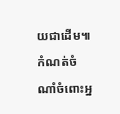យជាដើម៕
កំណត់ចំណាំចំពោះអ្ន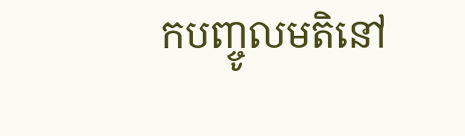កបញ្ចូលមតិនៅ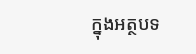ក្នុងអត្ថបទ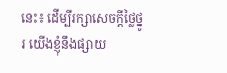នេះ៖ ដើម្បីរក្សាសេចក្ដីថ្លៃថ្នូរ យើងខ្ញុំនឹងផ្សាយ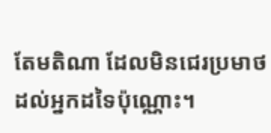តែមតិណា ដែលមិនជេរប្រមាថដល់អ្នកដទៃប៉ុណ្ណោះ។